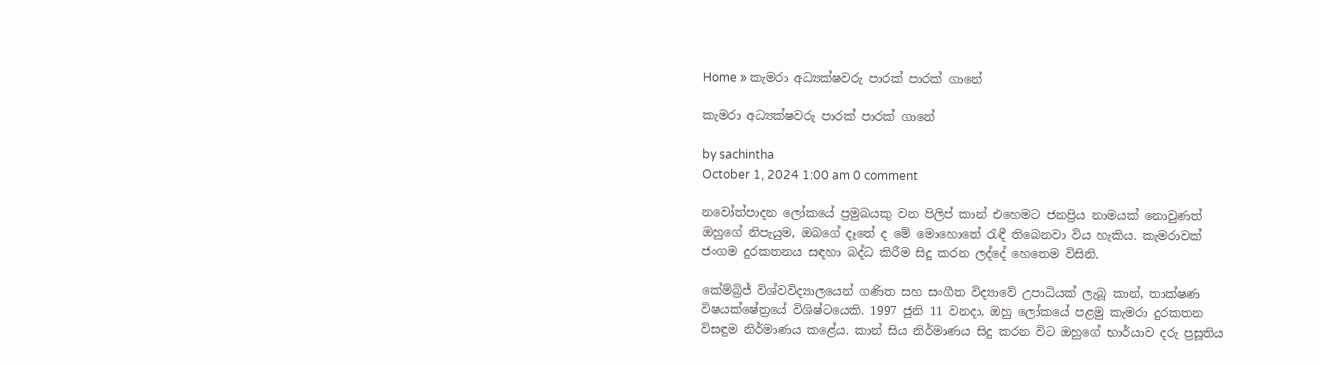Home » කැමරා අධ්‍යක්ෂවරු පාරක් පාරක් ගානේ

කැමරා අධ්‍යක්ෂවරු පාරක් පාරක් ගානේ

by sachintha
October 1, 2024 1:00 am 0 comment

නවෝත්පාදන ලෝකයේ ප්‍රමුඛයකු වන පිලිප් කාන් එහෙමට ජනප්‍රිය නාමයක් නොවුණත් ඔහුගේ නිපැයුම, ඔබගේ දෑතේ ද මේ මොහොතේ රැඳී තිබෙනවා විය හැකිය. කැමරාවක් ජංගම දුරකතනය සඳහා බද්ධ කිරීම සිදු කරන ලද්දේ හෙතෙම විසිනි.

කේම්බ්‍රිජ් විශ්වවිද්‍යාලයෙන් ගණිත සහ සංගීත විද්‍යාවේ උපාධියක් ලැබූ කාන්, තාක්ෂණ විෂයක්ෂේත්‍රයේ විශිෂ්ටයෙකි. 1997 ජුනි 11 වනදා, ඔහු ලෝකයේ පළමු කැමරා දුරකතන විසඳුම නිර්මාණය කළේය. කාන් සිය නිර්මාණය සිදු කරන විට ඔහුගේ භාර්යාව දරු ප්‍රසූතිය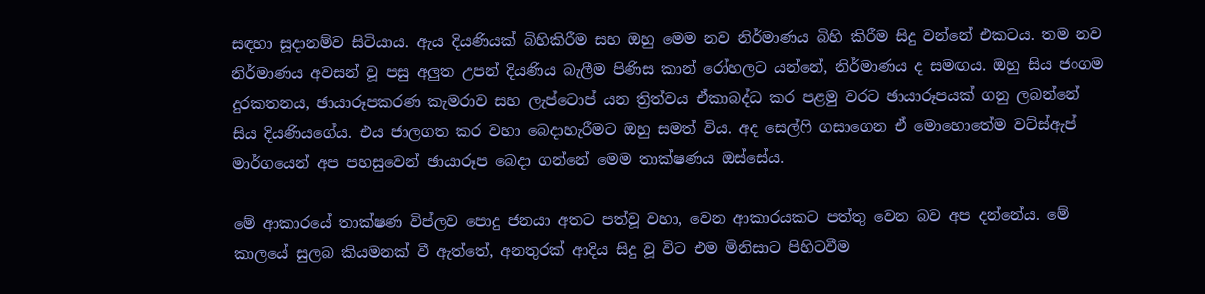සඳහා සූදානම්ව සිටියාය. ඇය දියණියක් බිහිකිරීම සහ ඔහු මෙම නව නිර්මාණය බිහි කිරීම සිදු වන්නේ එකටය. තම නව නිර්මාණය අවසන් වූ පසු අලුත උපන් දියණිය බැලීම පිණිස කාන් රෝහලට යන්නේ, නිර්මාණය ද සමඟය. ඔහු සිය ජංගම දුරකතනය, ඡායාරූපකරණ කැමරාව සහ ලැප්ටොප් යන ත්‍රිත්වය ඒකාබද්ධ කර පළමු වරට ඡායාරූපයක් ගනු ලබන්නේ සිය දියණියගේය. එය ජාලගත කර වහා බෙදාහැරීමට ඔහු සමත් විය. අද සෙල්ෆි ගසාගෙන ඒ මොහොතේම වට්ස්ඇප් මාර්ගයෙන් අප පහසුවෙන් ඡායාරූප බෙදා ගන්නේ මෙම තාක්ෂණය ඔස්සේය.

මේ ආකාරයේ තාක්ෂණ විප්ලව පොදු ජනයා අතට පත්වූ වහා, වෙන ආකාරයකට පත්තු වෙන බව අප දන්නේය. මේ කාලයේ සුලබ කියමනක් වී ඇත්තේ, අනතුරක් ආදිය සිදු වූ විට එම මිනිසාට පිහිටවීම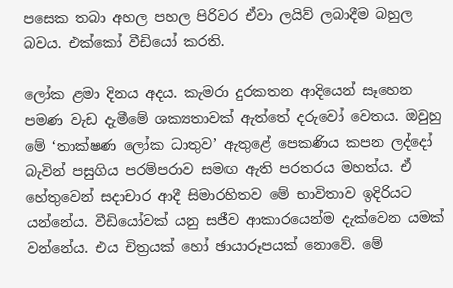පසෙක තබා අහල පහල පිරිවර ඒවා ලයිව් ලබාදීම බහුල බවය. එක්කෝ වීඩියෝ කරති.

ලෝක ළමා දිනය අදය. කැමරා දුරකතන ආදියෙන් සෑහෙන පමණ වැඩ දැමීමේ ශක්‍යතාවක් ඇත්තේ දරුවෝ වෙතය. ඔවුහු මේ ‘තාක්ෂණ ලෝක ධාතුව’ ඇතුළේ පෙකණිය කපන ලද්දෝ බැවින් පසුගිය පරම්පරාව සමඟ ඇති පරතරය මහත්ය. ඒ හේතුවෙන් සදාචාර ආදී සිමාරහිතව මේ භාවිතාව ඉදිරියට යන්නේය. වීඩියෝවක් යනු සජීව ආකාරයෙන්ම දැක්වෙන යමක් වන්නේය. එය චිත්‍රයක් හෝ ඡායාරූපයක් නොවේ. මේ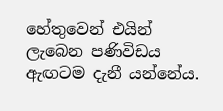හේතුවෙන් එයින් ලැබෙන පණිවිඩය ඇඟටම දැනී යන්නේය.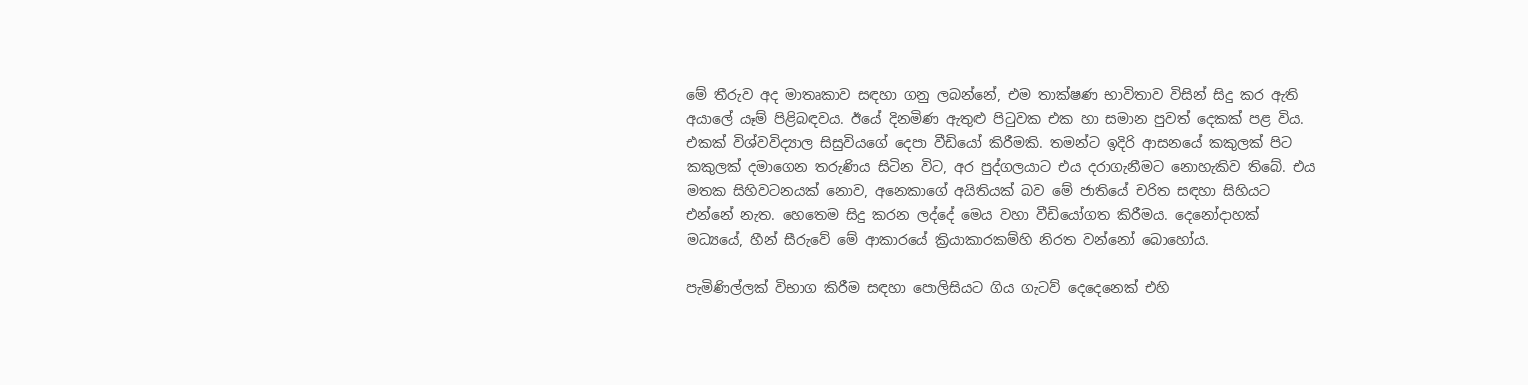මේ තීරුව අද මාතෘකාව සඳහා ගනු ලබන්නේ, එම තාක්ෂණ භාවිතාව විසින් සිදු කර ඇති අයාලේ යෑම් පිළිබඳවය. ඊයේ දිනමිණ ඇතුළු පිටුවක එක හා සමාන පුවත් දෙකක් පළ විය. එකක් විශ්වවිද්‍යාල සිසුවියගේ දෙපා වීඩියෝ කිරීමකි. තමන්ට ඉදිරි ආසනයේ කකුලක් පිට කකුලක් දමාගෙන තරුණිය සිටින විට, අර පුද්ගලයාට එය දරාගැනීමට නොහැකිව තිබේ. එය මතක සිහිවටනයක් නොව, අනෙකාගේ අයිතියක් බව මේ ජාතියේ චරිත සඳහා සිහියට එන්නේ නැත. හෙතෙම සිදු කරන ලද්දේ මෙය වහා වීඩියෝගත කිරීමය. දෙනෝදාහක් මධ්‍යයේ, හීන් සීරුවේ මේ ආකාරයේ ක්‍රියාකාරකම්හි නිරත වන්නෝ බොහෝය.

පැමිණිල්ලක් විභාග කිරීම සඳහා පොලිසියට ගිය ගැටව් දෙදෙනෙක් එහි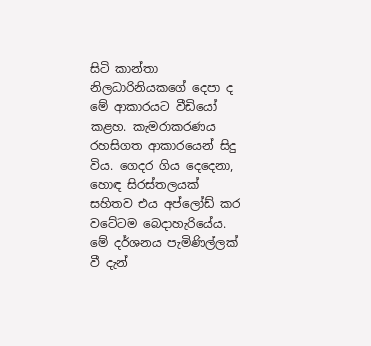සිටි කාන්තා නිලධාරිනියකගේ දෙපා ද මේ ආකාරයට වීඩියෝ කළහ. කැමරාකරණය රහසිගත ආකාරයෙන් සිදු විය. ගෙදර ගිය දෙදෙනා, හොඳ සිරස්තලයක් සහිතව එය අප්ලෝඩ් කර වටේටම බෙදාහැරියේය. මේ දර්ශනය පැමිණිල්ලක් වී දැන්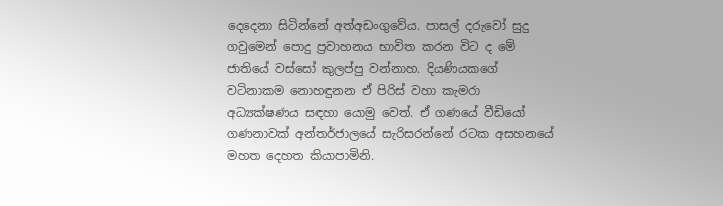දෙදෙනා සිටින්නේ අත්අඩංගුවේය. පාසල් දරුවෝ සුදු ගවුමෙන් පොදු ප්‍රවාහනය භාවිත කරන විට ද මේ ජාතියේ වස්සෝ කුලප්පු වන්නාහ. දියණියකගේ වටිනාකම නොහඳුනන ඒ පිරිස් වහා කැමරා අධ්‍යක්ෂණය සඳහා යොමු වෙත්. ඒ ගණයේ වීඩියෝ ගණනාවක් අන්තර්ජාලයේ සැරිසරන්නේ රටක අසහනයේ මහත දෙහත කියාපාමිනි.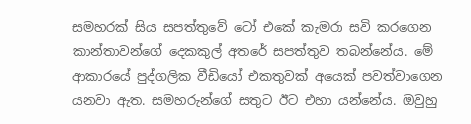සමහරක් සිය සපත්තුවේ ටෝ එකේ කැමරා සවි කරගෙන කාන්තාවන්ගේ දෙකකුල් අතරේ සපත්තුව තබන්නේය. මේ ආකාරයේ පුද්ගලික වීඩියෝ එකතුවක් අයෙක් පවත්වාගෙන යනවා ඇත. සමහරුන්ගේ සතුට ඊට එහා යන්නේය. ඔවුහු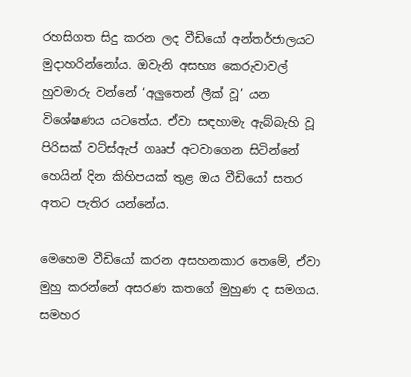රහසිගත සිදු කරන ලද වීඩියෝ අන්තර්ජාලයට මුදාහරින්නෝය. ඔවැනි අසභ්‍ය කෙරුවාවල් හුවමාරු වන්නේ ‘අලුතෙන් ලීක් වූ’ යන විශේෂණය යටතේය. ඒවා සඳහාමැ ඇබ්බැහි වූ පිරිසක් වට්ස්ඇප් ගෲප් අටවාගෙන සිටින්නේ හෙයින් දින කිහිපයක් තුළ ඔය වීඩියෝ සතර අතට පැතිර යන්නේය.

මෙහෙම වීඩියෝ කරන අසහනකාර තෙමේ, ඒවා මුහු කරන්නේ අසරණ කතගේ මුහුණ ද සමගය. සමහර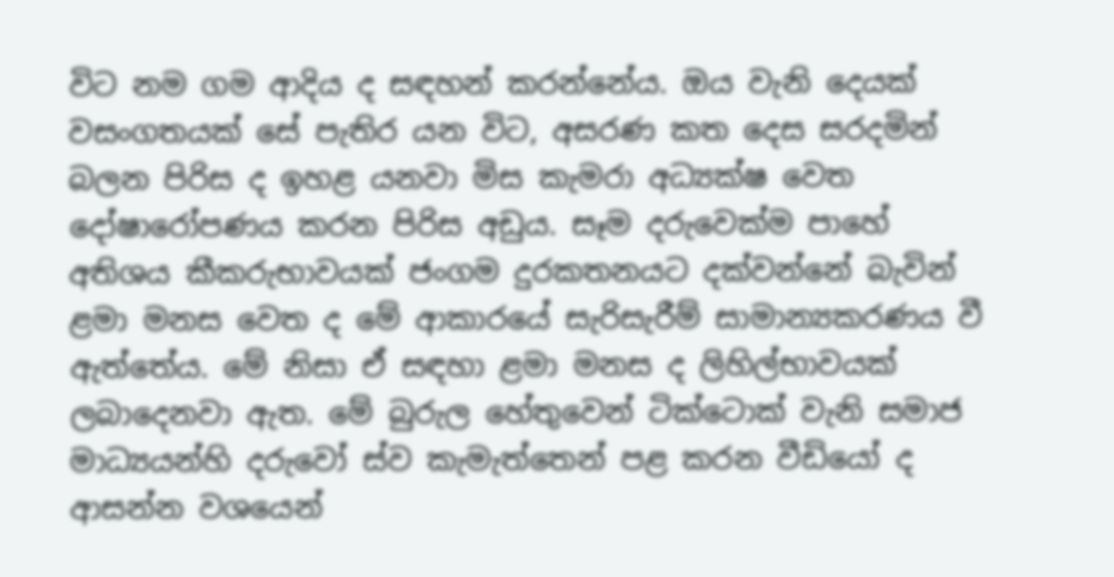විට නම ගම ආදිය ද සඳහන් කරන්නේය. ඔය වැනි දෙයක් වසංගතයක් සේ පැතිර යන විට, අසරණ කත දෙස සරදමින් බලන පිරිස ද ඉහළ යනවා මිස කැමරා අධ්‍යක්ෂ වෙත දෝෂාරෝපණය කරන පිරිස අඩුය. සෑම දරුවෙක්ම පාහේ අතිශය කීකරුභාවයක් ජංගම දුරකතනයට දක්වන්නේ බැවින් ළමා මනස වෙත ද මේ ආකාරයේ සැරිසැරීම් සාමාන්‍යකරණය වී ඇත්තේය. මේ නිසා ඒ සඳහා ළමා මනස ද ලිහිල්භාවයක් ලබාදෙනවා ඇත. මේ බුරුල හේතුවෙන් ටික්ටොක් වැනි සමාජ මාධ්‍යයන්හි දරුවෝ ස්ව කැමැත්තෙන් පළ කරන වීඩියෝ ද ආසන්න වශයෙන්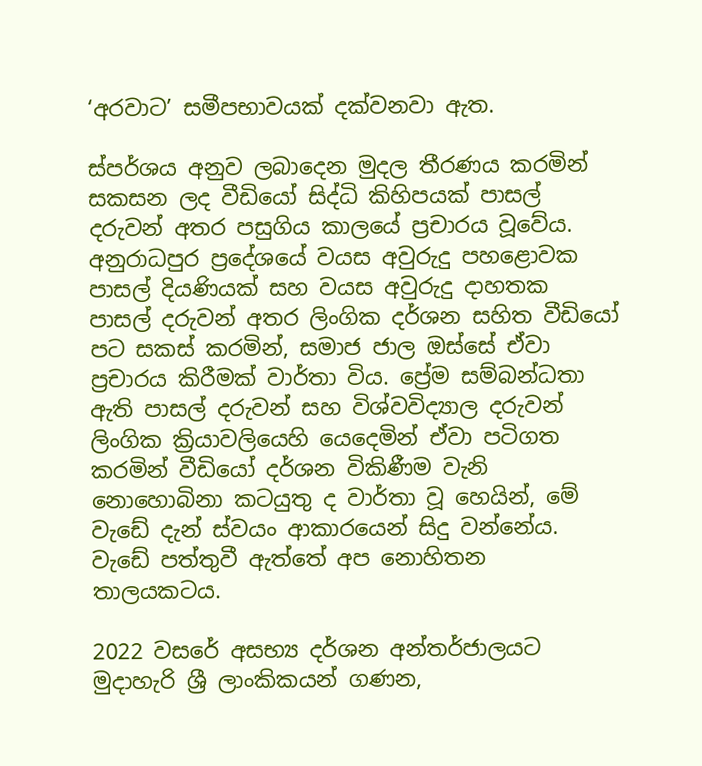‘අරවාට’ සමීපභාවයක් දක්වනවා ඇත.

ස්පර්ශය අනුව ලබාදෙන මුදල තීරණය කරමින් සකසන ලද වීඩියෝ සිද්ධි කිහිපයක් පාසල් දරුවන් අතර පසුගිය කාලයේ ප්‍රචාරය වූවේය. අනුරාධපුර ප්‍රදේශයේ වයස අවුරුදු පහළොවක පාසල් දියණියක් සහ වයස අවුරුදු දාහතක පාසල් දරුවන් අතර ලිංගික දර්ශන සහිත වීඩියෝ පට සකස් කරමින්, සමාජ ජාල ඔස්සේ ඒවා ප්‍රචාරය කිරීමක් වාර්තා විය. ප්‍රේම සම්බන්ධතා ඇති පාසල් දරුවන් සහ විශ්වවිද්‍යාල දරුවන් ලිංගික ක්‍රියාවලියෙහි යෙදෙමින් ඒවා පටිගත කරමින් වීඩියෝ දර්ශන විකිණීම වැනි නොහොබිනා කටයුතු ද වාර්තා වූ හෙයින්, මේ වැඩේ දැන් ස්වයං ආකාරයෙන් සිදු වන්නේය. වැඩේ පත්තුවී ඇත්තේ අප නොහිතන තාලයකටය.

2022 වසරේ අසභ්‍ය දර්ශන අන්තර්ජාලයට මුදාහැරි ශ්‍රී ලාංකිකයන් ගණන,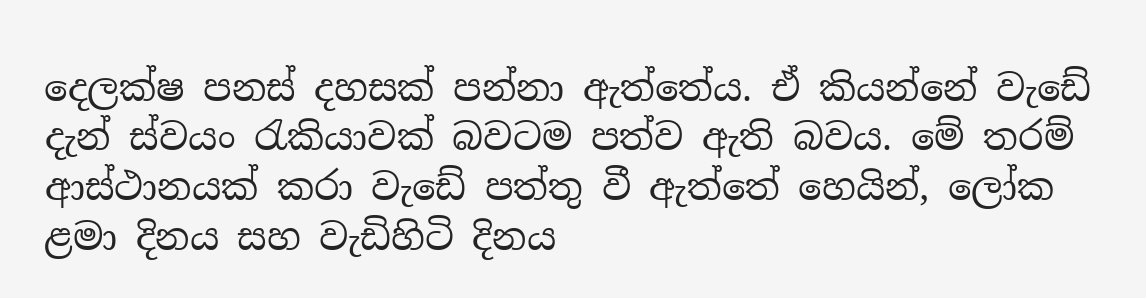දෙලක්ෂ පනස් දහසක් පන්නා ඇත්තේය. ඒ කියන්නේ වැඩේ දැන් ස්වයං රැකියාවක් බවටම පත්ව ඇති බවය. මේ තරම් ආස්ථානයක් කරා වැඩේ පත්තු වී ඇත්තේ හෙයින්, ලෝක ළමා දිනය සහ වැඩිහිටි දිනය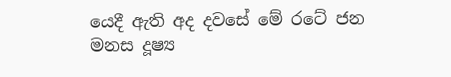යෙදී ඇති අද දවසේ මේ රටේ ජන මනස දූෂ්‍ය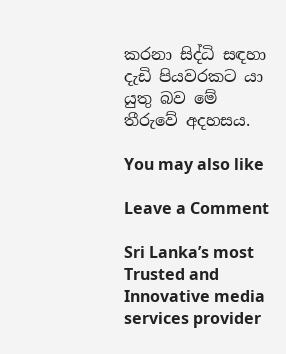කරනා සිද්ධි සඳහා දැඩි පියවරකට යා යුතු බව මේ තීරුවේ අදහසය.

You may also like

Leave a Comment

Sri Lanka’s most Trusted and Innovative media services provider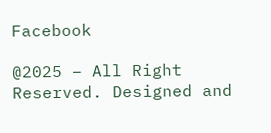Facebook

@2025 – All Right Reserved. Designed and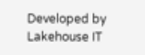Developed by Lakehouse IT